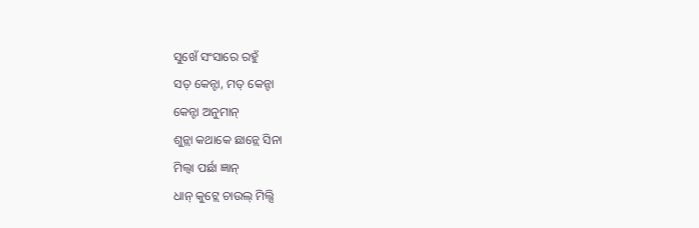ସୁଖେଁ ସଂସାରେ ରହୁଁ
ସତ୍ କେନ୍ଟା, ମତ୍ କେନ୍ଟା
କେନ୍ଟା ଅନୁମାନ୍
ଶୁନ୍ଲା କଥାକେ ଛାନ୍ଲେ ସିନା
ମିଲ୍ବା ପର୍ଛା ଜ୍ଞାନ୍
ଧାନ୍ କୁଟ୍ଲେ ଚାଉଲ୍ ମିଲ୍ସି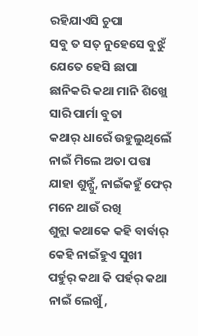ରହିଯାଏସି ଚୁପା
ସବୁ ତ ସତ୍ ନୁହେସେ ବୁଝୁଁ
ଯେତେ ହେସି ଛାପା
ଛାନିକରି କଥା ମାନି ଶିଖ୍ଲେ
ସାରି ପାର୍ମା ବୁତା
କଥାର୍ ଧାରେଁ ଉହୁଲୁଥିଲେଁ
ନାଇଁ ମିଲେ ଅତା ପତ୍ତା
ଯାହା ଶୁନ୍ସୁଁ, ନାଇଁକହୁଁ ଫେର୍
ମନେ ଥାଉଁ ରଖି
ଶୁନ୍ଲା କଥାକେ କହି ବାର୍ବାର୍
କେହି ନାଇଁହୁଏ ସୁଖୀ
ପର୍ହୁର୍ କଥା କି ପର୍ହର୍ କଥା
ନାଇଁ ଲେଖୁଁ,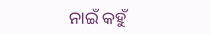ନାଇଁ କହୁଁ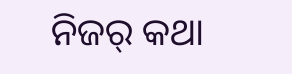ନିଜର୍ କଥା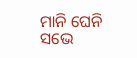ମାନି ଘେନି ସଭେ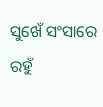ସୁଖେଁ ସଂସାରେ ରହୁଁ